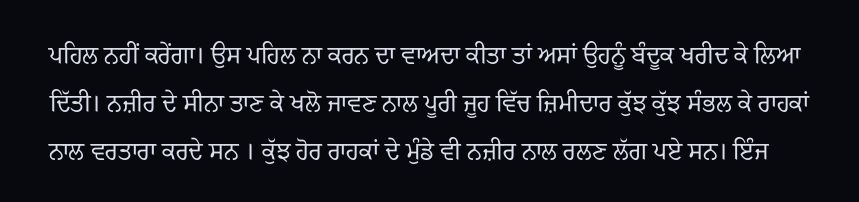ਪਹਿਲ ਨਹੀਂ ਕਰੇਂਗਾ। ਉਸ ਪਹਿਲ ਨਾ ਕਰਨ ਦਾ ਵਾਅਦਾ ਕੀਤਾ ਤਾਂ ਅਸਾਂ ਉਹਨੂੰ ਬੰਦੂਕ ਖਰੀਦ ਕੇ ਲਿਆ ਦਿੱਤੀ। ਨਜ਼ੀਰ ਦੇ ਸੀਨਾ ਤਾਣ ਕੇ ਖਲੋ ਜਾਵਣ ਨਾਲ ਪੂਰੀ ਜੂਹ ਵਿੱਚ ਜ਼ਿਮੀਦਾਰ ਕੁੱਝ ਕੁੱਝ ਸੰਭਲ ਕੇ ਰਾਹਕਾਂ ਨਾਲ ਵਰਤਾਰਾ ਕਰਦੇ ਸਨ । ਕੁੱਝ ਹੋਰ ਰਾਹਕਾਂ ਦੇ ਮੁੰਡੇ ਵੀ ਨਜ਼ੀਰ ਨਾਲ ਰਲਣ ਲੱਗ ਪਏ ਸਨ। ਇੰਜ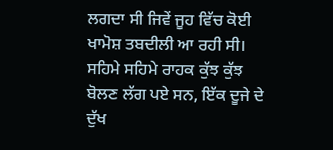ਲਗਦਾ ਸੀ ਜਿਵੇਂ ਜੂਹ ਵਿੱਚ ਕੋਈ ਖਾਮੋਸ਼ ਤਬਦੀਲੀ ਆ ਰਹੀ ਸੀ। ਸਹਿਮੇ ਸਹਿਮੇ ਰਾਹਕ ਕੁੱਝ ਕੁੱਝ ਬੋਲਣ ਲੱਗ ਪਏ ਸਨ, ਇੱਕ ਦੂਜੇ ਦੇ ਦੁੱਖ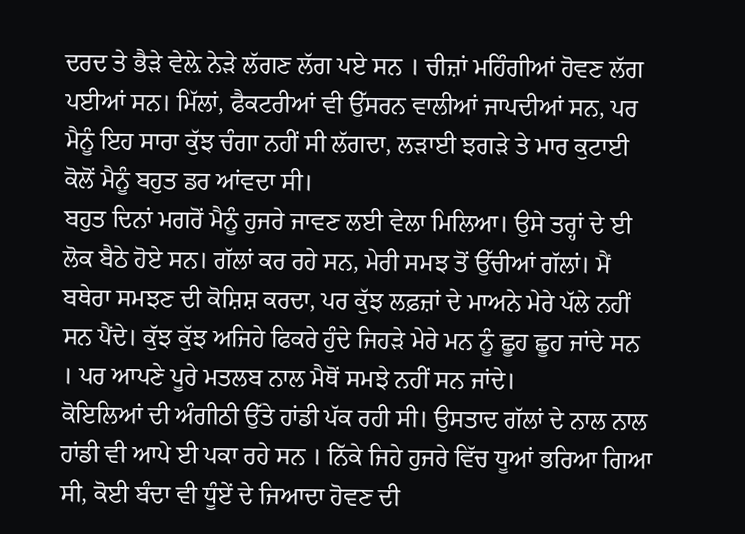ਦਰਦ ਤੇ ਭੈੜੇ ਵੇਲ਼ੇ ਨੇੜੇ ਲੱਗਣ ਲੱਗ ਪਏ ਸਨ । ਚੀਜ਼ਾਂ ਮਹਿੰਗੀਆਂ ਹੋਵਣ ਲੱਗ ਪਈਆਂ ਸਨ। ਮਿੱਲਾਂ, ਫੈਕਟਰੀਆਂ ਵੀ ਉੱਸਰਨ ਵਾਲੀਆਂ ਜਾਪਦੀਆਂ ਸਨ, ਪਰ ਮੈਨੂੰ ਇਹ ਸਾਰਾ ਕੁੱਝ ਚੰਗਾ ਨਹੀਂ ਸੀ ਲੱਗਦਾ, ਲੜਾਈ ਝਗੜੇ ਤੇ ਮਾਰ ਕੁਟਾਈ ਕੋਲੋਂ ਮੈਨੂੰ ਬਹੁਤ ਡਰ ਆਂਵਦਾ ਸੀ।
ਬਹੁਤ ਦਿਨਾਂ ਮਗਰੋਂ ਮੈਨੂੰ ਹੁਜਰੇ ਜਾਵਣ ਲਈ ਵੇਲਾ ਮਿਲਿਆ। ਉਸੇ ਤਰ੍ਹਾਂ ਦੇ ਈ ਲੋਕ ਬੈਠੇ ਹੋਏ ਸਨ। ਗੱਲਾਂ ਕਰ ਰਹੇ ਸਨ, ਮੇਰੀ ਸਮਝ ਤੋਂ ਉੱਚੀਆਂ ਗੱਲਾਂ। ਮੈਂ ਬਥੇਰਾ ਸਮਝਣ ਦੀ ਕੋਸ਼ਿਸ਼ ਕਰਦਾ, ਪਰ ਕੁੱਝ ਲਫ਼ਜ਼ਾਂ ਦੇ ਮਾਅਨੇ ਮੇਰੇ ਪੱਲੇ ਨਹੀਂ ਸਨ ਪੈਂਦੇ। ਕੁੱਝ ਕੁੱਝ ਅਜਿਹੇ ਫਿਕਰੇ ਹੁੰਦੇ ਜਿਹੜੇ ਮੇਰੇ ਮਨ ਨੂੰ ਛੂਹ ਛੂਹ ਜਾਂਦੇ ਸਨ । ਪਰ ਆਪਣੇ ਪੂਰੇ ਮਤਲਬ ਨਾਲ ਮੈਥੋਂ ਸਮਝੇ ਨਹੀਂ ਸਨ ਜਾਂਦੇ।
ਕੋਇਲਿਆਂ ਦੀ ਅੰਗੀਠੀ ਉੱਤੇ ਹਾਂਡੀ ਪੱਕ ਰਹੀ ਸੀ। ਉਸਤਾਦ ਗੱਲਾਂ ਦੇ ਨਾਲ ਨਾਲ ਹਾਂਡੀ ਵੀ ਆਪੇ ਈ ਪਕਾ ਰਹੇ ਸਨ । ਨਿੱਕੇ ਜਿਹੇ ਹੁਜਰੇ ਵਿੱਚ ਧੂਆਂ ਭਰਿਆ ਗਿਆ ਸੀ, ਕੋਈ ਬੰਦਾ ਵੀ ਧੂੰਏਂ ਦੇ ਜਿਆਦਾ ਹੋਵਣ ਦੀ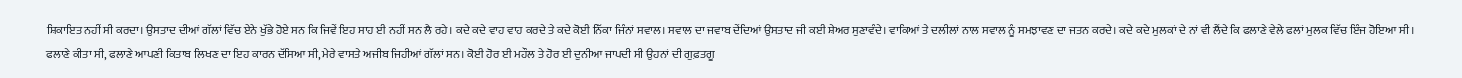ਸ਼ਿਕਾਇਤ ਨਹੀਂ ਸੀ ਕਰਦਾ। ਉਸਤਾਦ ਦੀਆਂ ਗੱਲਾਂ ਵਿੱਚ ਏਨੇ ਖੁੱਭੇ ਹੋਏ ਸਨ ਕਿ ਜਿਵੇਂ ਇਹ ਸਾਹ ਈ ਨਹੀਂ ਸਨ ਲੈ ਰਹੇ। ਕਦੇ ਕਦੇ ਵਾਹ ਵਾਹ ਕਰਦੇ ਤੇ ਕਦੇ ਕੋਈ ਨਿੱਕਾ ਜਿੰਨਾਂ ਸਵਾਲ। ਸਵਾਲ ਦਾ ਜਵਾਬ ਦੇਂਦਿਆਂ ਉਸਤਾਦ ਜੀ ਕਈ ਸ਼ੇਅਰ ਸੁਣਾਵੰਦੇ। ਵਾਕਿਆਂ ਤੇ ਦਲੀਲਾਂ ਨਾਲ ਸਵਾਲ ਨੂੰ ਸਮਝਾਵਣ ਦਾ ਜਤਨ ਕਰਦੇ। ਕਦੇ ਕਦੇ ਮੁਲਕਾਂ ਦੇ ਨਾਂ ਵੀ ਲੈਂਦੇ ਕਿ ਫਲਾਣੇ ਵੇਲੇ ਫਲਾਂ ਮੁਲਕ ਵਿੱਚ ਇੰਜ ਹੋਇਆ ਸੀ। ਫਲਾਣੇ ਕੀਤਾ ਸੀ, ਫਲਾਣੇ ਆਪਣੀ ਕਿਤਾਬ ਲਿਖਣ ਦਾ ਇਹ ਕਾਰਨ ਦੱਸਿਆ ਸੀ, ਮੇਰੇ ਵਾਸਤੇ ਅਜੀਬ ਜਿਹੀਆਂ ਗੱਲਾਂ ਸਨ। ਕੋਈ ਹੋਰ ਈ ਮਹੌਲ ਤੇ ਹੋਰ ਈ ਦੁਨੀਆ ਜਾਪਦੀ ਸੀ ਉਹਨਾਂ ਦੀ ਗੁਫ਼ਤਗੂ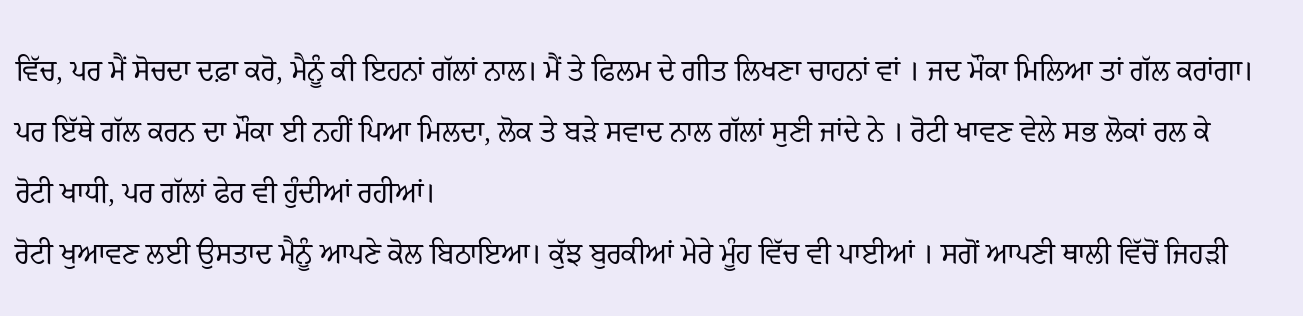ਵਿੱਚ, ਪਰ ਮੈਂ ਸੋਚਦਾ ਦਫ਼ਾ ਕਰੋ, ਮੈਨੂੰ ਕੀ ਇਹਨਾਂ ਗੱਲਾਂ ਨਾਲ। ਮੈਂ ਤੇ ਫਿਲਮ ਦੇ ਗੀਤ ਲਿਖਣਾ ਚਾਹਨਾਂ ਵਾਂ । ਜਦ ਮੌਕਾ ਮਿਲਿਆ ਤਾਂ ਗੱਲ ਕਰਾਂਗਾ। ਪਰ ਇੱਥੇ ਗੱਲ ਕਰਨ ਦਾ ਮੌਕਾ ਈ ਨਹੀਂ ਪਿਆ ਮਿਲਦਾ, ਲੋਕ ਤੇ ਬੜੇ ਸਵਾਦ ਨਾਲ ਗੱਲਾਂ ਸੁਣੀ ਜਾਂਦੇ ਨੇ । ਰੋਟੀ ਖਾਵਣ ਵੇਲੇ ਸਭ ਲੋਕਾਂ ਰਲ ਕੇ ਰੋਟੀ ਖਾਧੀ, ਪਰ ਗੱਲਾਂ ਫੇਰ ਵੀ ਹੁੰਦੀਆਂ ਰਹੀਆਂ।
ਰੋਟੀ ਖੁਆਵਣ ਲਈ ਉਸਤਾਦ ਮੈਨੂੰ ਆਪਣੇ ਕੋਲ ਬਿਠਾਇਆ। ਕੁੱਝ ਬੁਰਕੀਆਂ ਮੇਰੇ ਮੂੰਹ ਵਿੱਚ ਵੀ ਪਾਈਆਂ । ਸਗੋਂ ਆਪਣੀ ਥਾਲੀ ਵਿੱਚੋਂ ਜਿਹੜੀ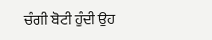ਚੰਗੀ ਬੋਟੀ ਹੁੰਦੀ ਉਹ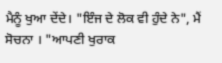ਮੈਨੂੰ ਖੁਆ ਦੇਂਦੇ। "ਇੰਜ ਦੇ ਲੋਕ ਵੀ ਹੁੰਦੇ ਨੇ", ਮੈਂ ਸੋਚਨਾ । "ਆਪਣੀ ਖੁਰਾਕ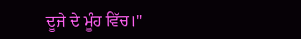ਦੂਜੇ ਦੇ ਮੂੰਹ ਵਿੱਚ।"